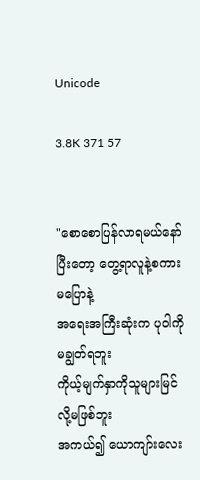Unicode

3.8K 371 57


"စောစောပြန်လာရမယ်နော်
ပြီးတော့ တွေ့ရာလူနဲ့စကားမပြောနဲ့
အရေးအကြီးဆုံးက ပုဝါကိုမချွတ်ရဘူး
ကိုယ့်မျက်နှာကိုသူများမြင်လို့မဖြစ်ဘူး
အကယ်၍ ယောကျာ်းလေး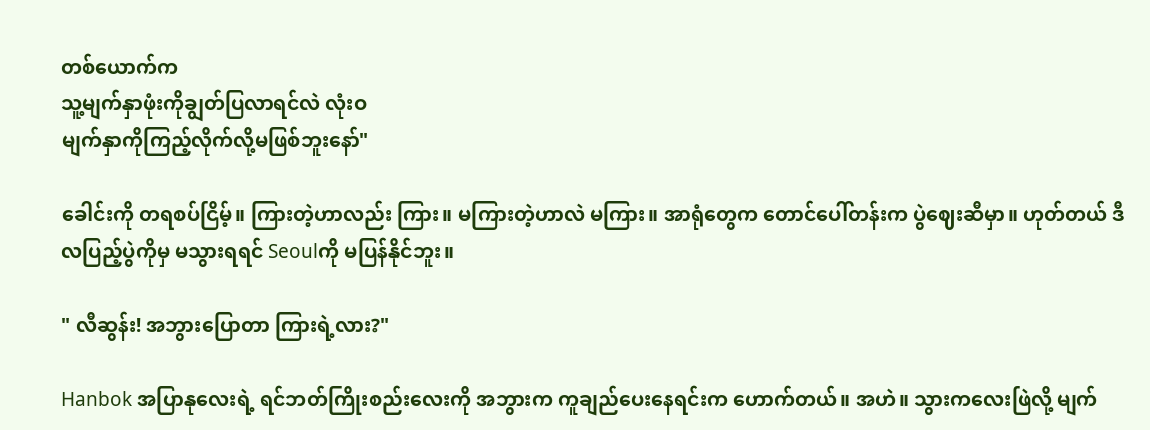တစ်ယောက်က
သူ့မျက်နှာဖုံးကိုချွတ်ပြလာရင်လဲ လုံးဝ
မျက်နှာကိုကြည့်လိုက်လို့မဖြစ်ဘူးနော်"

ခေါင်းကို တရစပ်ငြိမ့်။ ကြားတဲ့ဟာလည်း ကြား။ မကြားတဲ့ဟာလဲ မကြား။ အာရုံတွေက တောင်ပေါ်တန်းက ပွဲဈေးဆီမှာ။ ဟုတ်တယ် ဒီလပြည့်ပွဲကိုမှ မသွားရရင် Seoulကို မပြန်နိုင်ဘူး။

" လီဆွန်း! အဘွားပြောတာ ကြားရဲ့လား?"

Hanbok အပြာနုလေးရဲ့ ရင်ဘတ်ကြိုးစည်းလေးကို အဘွားက ကူချည်ပေးနေရင်းက ဟောက်တယ်။ အဟဲ။ သွားကလေးဖြဲလို့ မျက်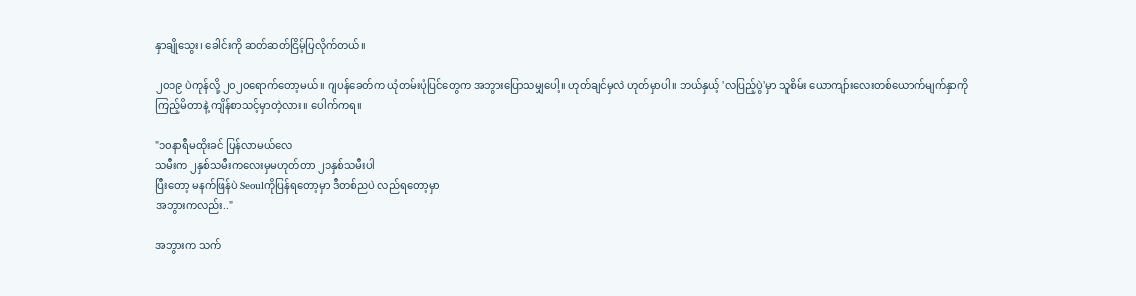နှာချိုသွေး၊ ခေါင်းကို ဆတ်ဆတ်ငြိမ့်ပြလိုက်တယ်။

၂၀၁၉ ပဲကုန်လို့ ၂၀၂၀ရောက်တော့မယ်။ ဂျပန်ခေတ်က ယုံတမ်းပုံပြင်တွေက အဘွားပြောသမျှပေါ့။ ဟုတ်ချင်မှလဲ ဟုတ်မှာပါ။ ဘယ်နှယ့် 'လပြည့်ပွဲ'မှာ သူစိမ်း ယောကျာ်းလေးတစ်ယောက်မျက်နှာကို ကြည့်မိတာနဲ့ ကျိန်စာသင့်မှာတဲ့လား။ ပေါက်ကရ။

"၁၀နာရီမထိုးခင် ပြန်လာမယ်လေ
သမီးက ၂နှစ်သမီးကလေးမှမဟုတ်တာ ၂၁နှစ်သမီးပါ
ပြီးတော့ မနက်ဖြန်ပဲ Seoulကိုပြန်ရတော့မှာ ဒီတစ်ညပဲ လည်ရတော့မှာ
အဘွားကလည်း.."

အဘွားက သက်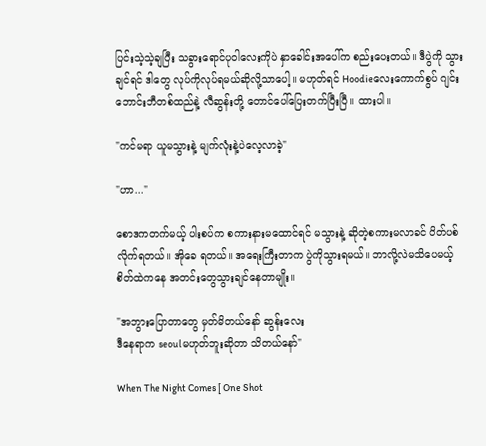ပြင်းသဲ့သဲ့ချပြီး သခွားရောင်ပုဝါလေးကိုပဲ နှာခေါင်းအပေါ်က စည်းပေးတယ်။ ဒီပွဲကို သွားချင်ရင် ဒါတွေ လုပ်ကိုလုပ်ရမယ်ဆိုလို့သာပေါ့။ မဟုတ်ရင် Hoodieလေးကောက်စွပ် ဂျင်းဘောင်းဘီတစ်ထည်နဲ့ လီဆွန်းတို့ တောင်ပေါ်ပြေးတက်ပြီးပြီ။ ထားပါ။

"ကင်မရာ ယူမသွားနဲ့ မျက်လုံးနဲ့ပဲလေ့လာခဲ့"

"ဟာ..."

စောဒကတက်မယ့် ပါးစပ်က စကားနားမထောင်ရင် မသွားနဲ့ ဆိုတဲ့စကားမလာခင် ပိတ်ပစ်လိုက်ရတယ်။ အိုခေ ရတယ်။ အရေးကြီးတာက ပွဲကိုသွားရမယ်။ ဘာလို့လဲမသိပေမယ့် စိတ်ထဲကနေ အတင်းတွေသွားချင်နေတာမျိုး။

"အဘွားပြောတာတွေ မှတ်မိတယ်နော် ဆွန်းလေး
ဒီနေရာက seoulမဟုတ်ဘူးဆိုတာ သိတယ်နော်"

When The Night Comes [ One Shot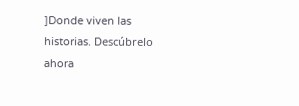]Donde viven las historias. Descúbrelo ahora